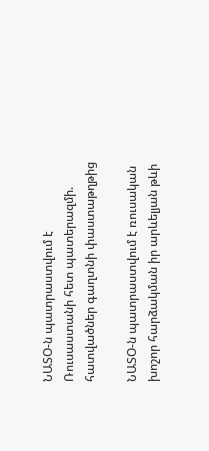ՆԱՏՕ-ն պատրաստվում է Ռուսաստանի հետ պատերազմի. հատվածներ գաղտնի փաստաթղթից

ՆԱՏՕ-ն պատրաստվում է ռուսական խոշոր հարձակման իր արևելյան թևի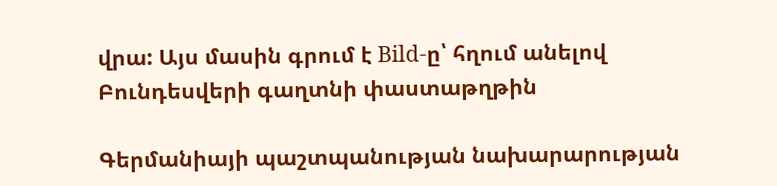վրա: Այս մասին գրում է Bild-ը՝ հղում անելով Բունդեսվերի գաղտնի փաստաթղթին

Գերմանիայի պաշտպանության նախարարության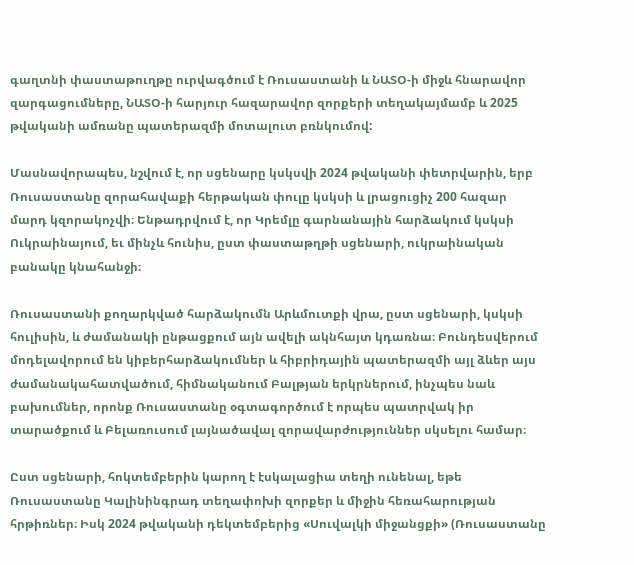գաղտնի փաստաթուղթը ուրվագծում է Ռուսաստանի և ՆԱՏՕ-ի միջև հնարավոր զարգացումները, ՆԱՏՕ-ի հարյուր հազարավոր զորքերի տեղակայմամբ և 2025 թվականի ամռանը պատերազմի մոտալուտ բռնկումով:

Մասնավորապես, նշվում է, որ սցենարը կսկսվի 2024 թվականի փետրվարին, երբ Ռուսաստանը զորահավաքի հերթական փուլը կսկսի և լրացուցիչ 200 հազար մարդ կզորակոչվի։ Ենթադրվում է, որ Կրեմլը գարնանային հարձակում կսկսի Ուկրաինայում, եւ մինչև հունիս, ըստ փաստաթղթի սցենարի, ուկրաինական բանակը կնահանջի։

Ռուսաստանի քողարկված հարձակումն Արևմուտքի վրա, ըստ սցենարի, կսկսի հուլիսին, և ժամանակի ընթացքում այն ավելի ակնհայտ կդառնա։ Բունդեսվերում մոդելավորում են կիբերհարձակումներ և հիբրիդային պատերազմի այլ ձևեր այս ժամանակահատվածում, հիմնականում Բալթյան երկրներում, ինչպես նաև բախումներ, որոնք Ռուսաստանը օգտագործում է որպես պատրվակ իր տարածքում և Բելառուսում լայնածավալ զորավարժություններ սկսելու համար։

Ըստ սցենարի, հոկտեմբերին կարող է էսկալացիա տեղի ունենալ, եթե Ռուսաստանը Կալինինգրադ տեղափոխի զորքեր և միջին հեռահարության հրթիռներ։ Իսկ 2024 թվականի դեկտեմբերից «Սուվալկի միջանցքի» (Ռուսաստանը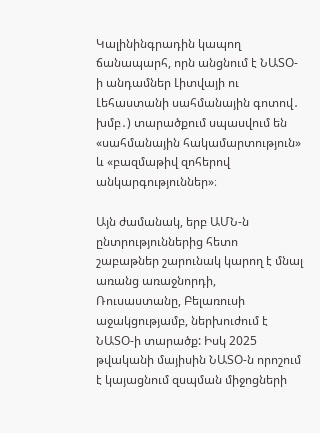Կալինինգրադին կապող ճանապարհ, որն անցնում է ՆԱՏՕ-ի անդամներ Լիտվայի ու Լեհաստանի սահմանային գոտով․ խմբ․) տարածքում սպասվում են «սահմանային հակամարտություն» և «բազմաթիվ զոհերով անկարգություններ»։

Այն ժամանակ, երբ ԱՄՆ-ն ընտրություններից հետո շաբաթներ շարունակ կարող է մնալ առանց առաջնորդի, Ռուսաստանը, Բելառուսի աջակցությամբ, ներխուժում է ՆԱՏՕ-ի տարածք: Իսկ 2025 թվականի մայիսին ՆԱՏՕ-ն որոշում է կայացնում զսպման միջոցների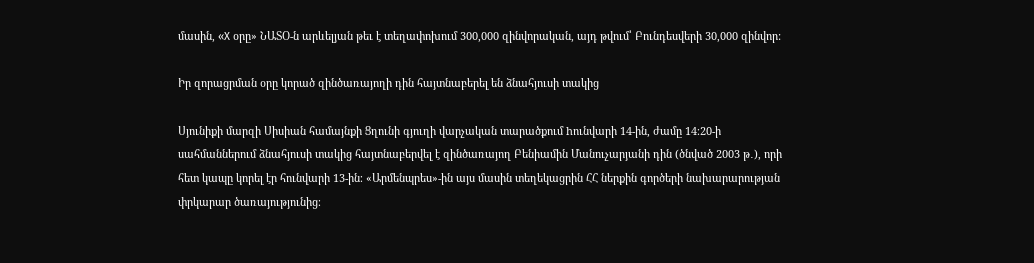մասին, «X օրը» ՆԱՏՕ-ն արևելյան թեւ է տեղափոխում 300,000 զինվորական, այդ թվում՝ Բունդեսվերի 30,000 զինվոր:

Իր զորացրման օրը կորած զինծառայողի դին հայտնաբերել են ձնահյուսի տակից

Սյունիքի մարզի Սիսիան համայնքի Ցղունի գյուղի վարչական տարածքում hունվարի 14-ին, ժամը 14։20-ի սահմաններում ձնահյուսի տակից հայտնաբերվել է զինծառայող Բենիամին Մանուչարյանի դին (ծնված 2003 թ․), որի հետ կապը կորել էր հունվարի 13-ին։ «Արմենպրես»-ին այս մասին տեղեկացրին ՀՀ ներքին գործերի նախարարության փրկարար ծառայությունից։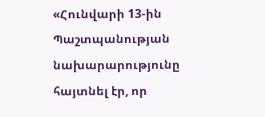«Հունվարի 13-ին Պաշտպանության նախարարությունը հայտնել էր, որ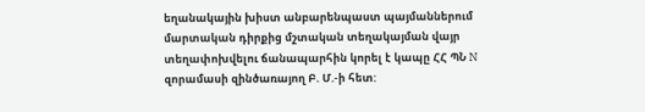եղանակային խիստ անբարենպաստ պայմաններում մարտական դիրքից մշտական տեղակայման վայր տեղափոխվելու ճանապարհին կորել է կապը ՀՀ ՊՆ N զորամասի զինծառայող Բ. Մ.-ի հետ: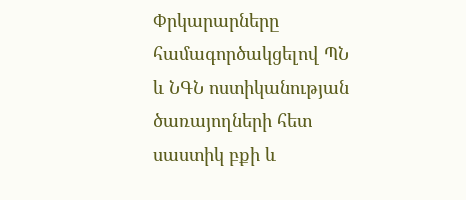Փրկարարները համագործակցելով ՊՆ և ՆԳՆ ոստիկանության ծառայողների հետ սաստիկ բքի և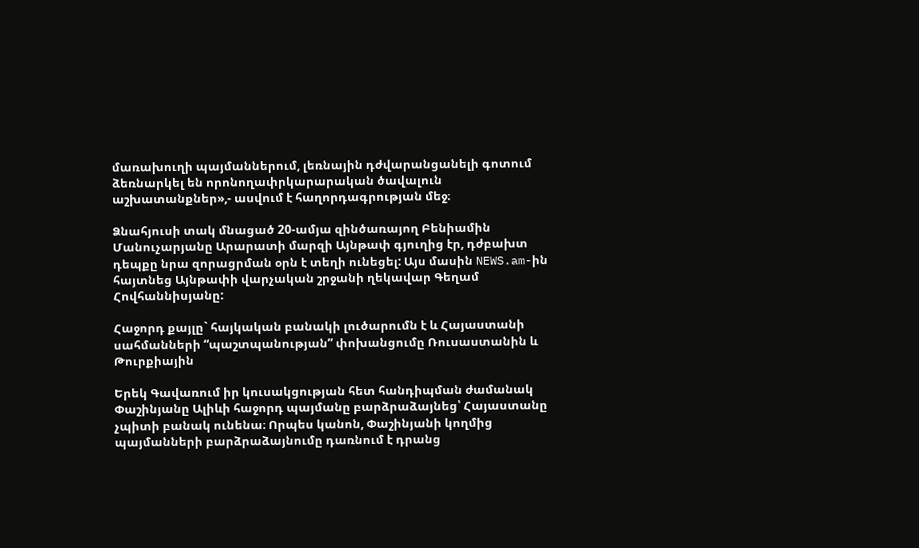մառախուղի պայմաններում, լեռնային դժվարանցանելի գոտում ձեռնարկել են որոնողափրկարարական ծավալուն աշխատանքներ»,- ասվում է հաղորդագրության մեջ։

Ձնահյուսի տակ մնացած 20-ամյա զինծառայող Բենիամին Մանուչարյանը Արարատի մարզի Այնթափ գյուղից էր, դժբախտ դեպքը նրա զորացրման օրն է տեղի ունեցել: Այս մասին NEWS.am-ին հայտնեց Այնթափի վարչական շրջանի ղեկավար Գեղամ Հովհաննիսյանը:

Հաջորդ քայլը` հայկական բանակի լուծարումն է և Հայաստանի սահմանների “պաշտպանության” փոխանցումը Ռուսաստանին և Թուրքիային

Երեկ Գավառում իր կուսակցության հետ հանդիպման ժամանակ Փաշինյանը Ալիևի հաջորդ պայմանը բարձրաձայնեց՝ Հայաստանը չպիտի բանակ ունենա։ Որպես կանոն, Փաշինյանի կողմից պայմանների բարձրաձայնումը դառնում է դրանց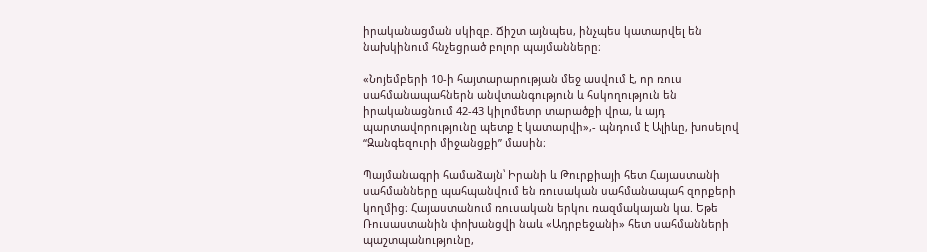իրականացման սկիզբ. Ճիշտ այնպես, ինչպես կատարվել են նախկինում հնչեցրած բոլոր պայմանները։

«Նոյեմբերի 10-ի հայտարարության մեջ ասվում է, որ ռուս սահմանապահներն անվտանգություն և հսկողություն են իրականացնում 42-43 կիլոմետր տարածքի վրա, և այդ պարտավորությունը պետք է կատարվի»,- պնդում է Ալիևը, խոսելով “Զանգեզուրի միջանցքի” մասին։

Պայմանագրի համաձայն՝ Իրանի և Թուրքիայի հետ Հայաստանի սահմանները պահպանվում են ռուսական սահմանապահ զորքերի կողմից։ Հայաստանում ռուսական երկու ռազմակայան կա. Եթե Ռուսաստանին փոխանցվի նաև «Ադրբեջանի» հետ սահմանների պաշտպանությունը,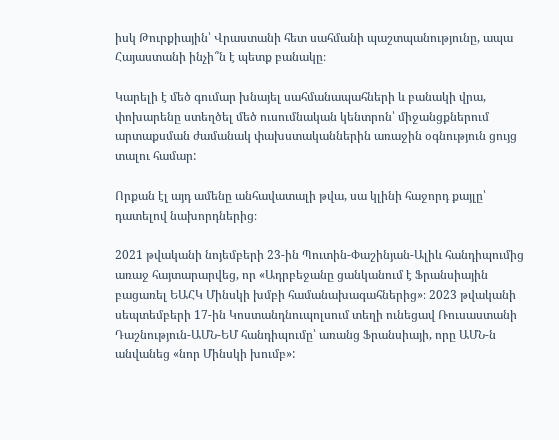իսկ Թուրքիային՝ Վրաստանի հետ սահմանի պաշտպանությունը, ապա Հայաստանի ինչի՞ն է պետք բանակը։

Կարելի է մեծ գումար խնայել սահմանապահների և բանակի վրա, փոխարենը ստեղծել մեծ ուսումնական կենտրոն՝ միջանցքներում արտաքսման ժամանակ փախստականներին առաջին օգնություն ցույց տալու համար:

Որքան էլ այդ ամենը անհավատալի թվա, սա կլինի հաջորդ քայլը՝ դատելով նախորդներից։

2021 թվականի նոյեմբերի 23-ին Պուտին-Փաշինյան-Ալիև հանդիպումից առաջ հայտարարվեց, որ «Ադրբեջանը ցանկանում է Ֆրանսիային բացառել ԵԱՀԿ Մինսկի խմբի համանախագահներից»։ 2023 թվականի սեպտեմբերի 17-ին Կոստանդնուպոլսում տեղի ունեցավ Ռուսաստանի Դաշնություն-ԱՄՆ-ԵՄ հանդիպումը՝ առանց Ֆրանսիայի, որը ԱՄՆ-ն անվանեց «նոր Մինսկի խումբ»: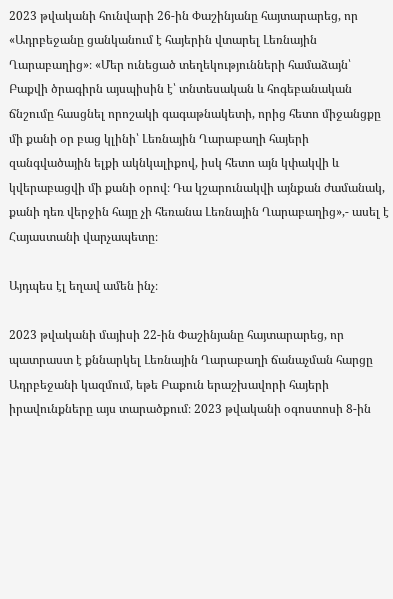2023 թվականի հունվարի 26-ին Փաշինյանը հայտարարեց, որ «Ադրբեջանը ցանկանում է հայերին վտարել Լեռնային Ղարաբաղից»։ «Մեր ունեցած տեղեկությունների համաձայն՝ Բաքվի ծրագիրն այսպիսին է՝ տնտեսական և հոգեբանական ճնշումը հասցնել որոշակի գագաթնակետի, որից հետո միջանցքը մի քանի օր բաց կլինի՝ Լեռնային Ղարաբաղի հայերի զանգվածային ելքի ակնկալիքով, իսկ հետո այն կփակվի և կվերաբացվի մի քանի օրով։ Դա կշարունակվի այնքան ժամանակ, քանի դեռ վերջին հայը չի հեռանա Լեռնային Ղարաբաղից»,- ասել է Հայաստանի վարչապետը։

Այդպես էլ եղավ ամեն ինչ։

2023 թվականի մայիսի 22-ին Փաշինյանը հայտարարեց, որ պատրաստ է քննարկել Լեռնային Ղարաբաղի ճանաչման հարցը Ադրբեջանի կազմում, եթե Բաքուն երաշխավորի հայերի իրավունքները այս տարածքում։ 2023 թվականի օգոստոսի 8-ին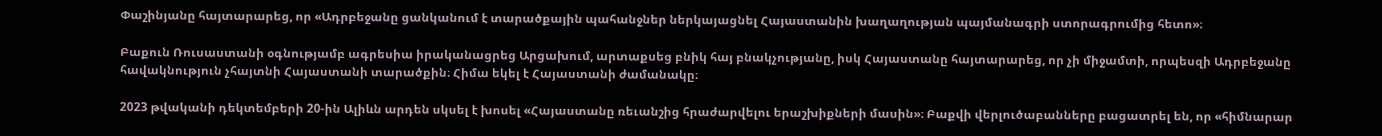Փաշինյանը հայտարարեց, որ «Ադրբեջանը ցանկանում է տարածքային պահանջներ ներկայացնել Հայաստանին խաղաղության պայմանագրի ստորագրումից հետո»։

Բաքուն Ռուսաստանի օգնությամբ ագրեսիա իրականացրեց Արցախում, արտաքսեց բնիկ հայ բնակչությանը, իսկ Հայաստանը հայտարարեց, որ չի միջամտի, որպեսզի Ադրբեջանը հավակնություն չհայտնի Հայաստանի տարածքին։ Հիմա եկել է Հայաստանի ժամանակը։

2023 թվականի դեկտեմբերի 20-ին Ալիևն արդեն սկսել է խոսել «Հայաստանը ռեւանշից հրաժարվելու երաշխիքների մասին»։ Բաքվի վերլուծաբանները բացատրել են, որ «հիմնարար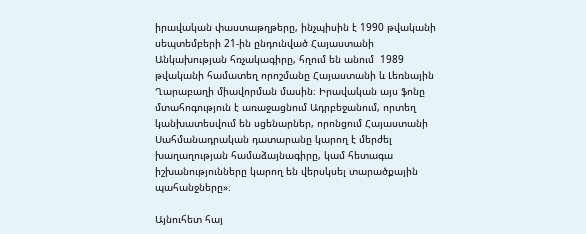իրավական փաստաթղթերը, ինչպիսին է 1990 թվականի սեպտեմբերի 21-ին ընդունված Հայաստանի Անկախության հռչակագիրը, հղում են անում  1989 թվականի համատեղ որոշմանը Հայաստանի և Լեռնային Ղարաբաղի միավորման մասին։ Իրավական այս ֆոնը մտահոգություն է առաջացնում Ադրբեջանում, որտեղ կանխատեսվում են սցենարներ, որոնցում Հայաստանի Սահմանադրական դատարանը կարող է մերժել խաղաղության համաձայնագիրը, կամ հետագա իշխանությունները կարող են վերսկսել տարածքային պահանջները»։

Այնուհետ հայ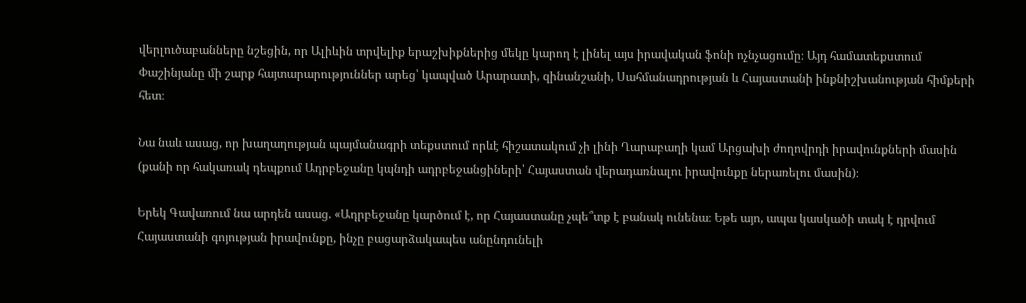վերլուծաբանները նշեցին, որ Ալիևին տրվելիք երաշխիքներից մեկը կարող է լինել այս իրավական ֆոնի ոչնչացումը։ Այդ համատեքստում Փաշինյանը մի շարք հայտարարություններ արեց՝ կապված Արարատի, զինանշանի, Սահմանադրության և Հայաստանի ինքնիշխանության հիմքերի հետ։

Նա նաև ասաց, որ խաղաղության պայմանագրի տեքստում որևէ հիշատակում չի լինի Ղարաբաղի կամ Արցախի ժողովրդի իրավունքների մասին (քանի որ հակառակ դեպքում Ադրբեջանը կպնդի ադրբեջանցիների՝ Հայաստան վերադառնալու իրավունքը ներառելու մասին)։

Երեկ Գավառում նա արդեն ասաց. «Ադրբեջանը կարծում է, որ Հայաստանը չպե՞տք է բանակ ունենա։ Եթե այո, ապա կասկածի տակ է դրվում Հայաստանի գոյության իրավունքը, ինչը բացարձակապես անընդունելի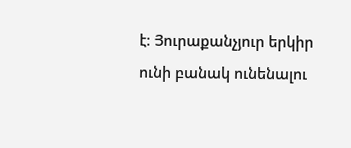է։ Յուրաքանչյուր երկիր ունի բանակ ունենալու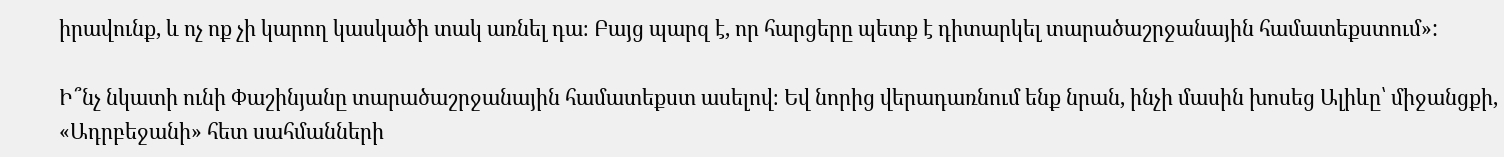իրավունք, և ոչ ոք չի կարող կասկածի տակ առնել դա։ Բայց պարզ է, որ հարցերը պետք է դիտարկել տարածաշրջանային համատեքստում»:

Ի՞նչ նկատի ունի Փաշինյանը տարածաշրջանային համատեքստ ասելով։ Եվ նորից վերադառնում ենք նրան, ինչի մասին խոսեց Ալիևը՝ միջանցքի, «Ադրբեջանի» հետ սահմանների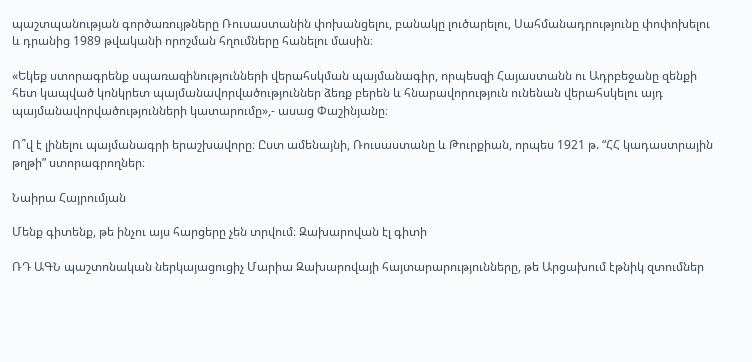պաշտպանության գործառույթները Ռուսաստանին փոխանցելու, բանակը լուծարելու, Սահմանադրությունը փոփոխելու և դրանից 1989 թվականի որոշման հղումները հանելու մասին։

«Եկեք ստորագրենք սպառազինությունների վերահսկման պայմանագիր, որպեսզի Հայաստանն ու Ադրբեջանը զենքի հետ կապված կոնկրետ պայմանավորվածություններ ձեռք բերեն և հնարավորություն ունենան վերահսկելու այդ պայմանավորվածությունների կատարումը»,- ասաց Փաշինյանը։

Ո՞վ է լինելու պայմանագրի երաշխավորը։ Ըստ ամենայնի, Ռուսաստանը և Թուրքիան, որպես 1921 թ. “ՀՀ կադաստրային թղթի” ստորագրողներ։

Նաիրա Հայրումյան

Մենք գիտենք, թե ինչու այս հարցերը չեն տրվում։ Զախարովան էլ գիտի

ՌԴ ԱԳՆ պաշտոնական ներկայացուցիչ Մարիա Զախարովայի հայտարարությունները, թե Արցախում էթնիկ զտումներ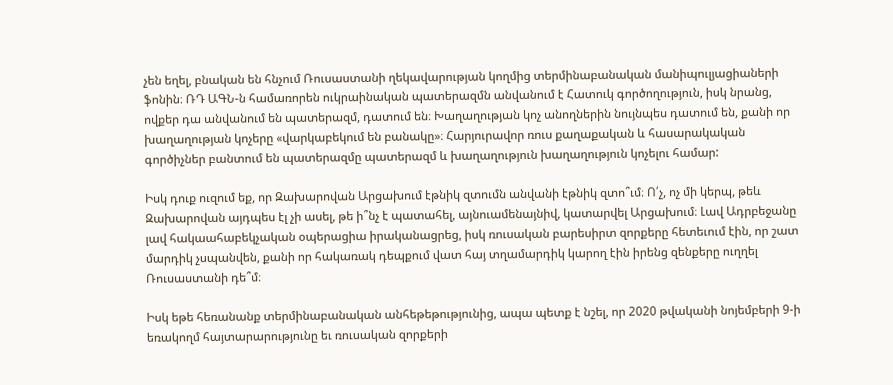չեն եղել, բնական են հնչում Ռուսաստանի ղեկավարության կողմից տերմինաբանական մանիպուլյացիաների ֆոնին։ ՌԴ ԱԳՆ-ն համառորեն ուկրաինական պատերազմն անվանում է Հատուկ գործողություն, իսկ նրանց, ովքեր դա անվանում են պատերազմ, դատում են։ Խաղաղության կոչ անողներին նույնպես դատում են, քանի որ խաղաղության կոչերը «վարկաբեկում են բանակը»։ Հարյուրավոր ռուս քաղաքական և հասարակական գործիչներ բանտում են պատերազմը պատերազմ և խաղաղություն խաղաղություն կոչելու համար:

Իսկ դուք ուզում եք, որ Զախարովան Արցախում էթնիկ զտումն անվանի էթնիկ զտո՞ւմ։ Ո՛չ, ոչ մի կերպ, թեև Զախարովան այդպես էլ չի ասել, թե ի՞նչ է պատահել, այնուամենայնիվ, կատարվել Արցախում։ Լավ Ադրբեջանը լավ հակաահաբեկչական օպերացիա իրականացրեց, իսկ ռուսական բարեսիրտ զորքերը հետեւում էին, որ շատ մարդիկ չսպանվեն, քանի որ հակառակ դեպքում վատ հայ տղամարդիկ կարող էին իրենց զենքերը ուղղել Ռուսաստանի դե՞մ։

Իսկ եթե հեռանանք տերմինաբանական անհեթեթությունից, ապա պետք է նշել, որ 2020 թվականի նոյեմբերի 9-ի եռակողմ հայտարարությունը եւ ռուսական զորքերի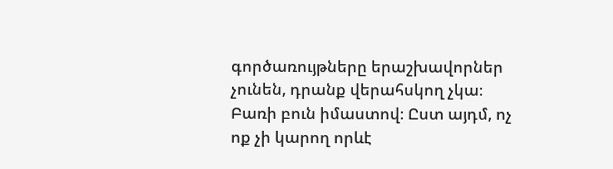գործառույթները երաշխավորներ չունեն, դրանք վերահսկող չկա։ Բառի բուն իմաստով։ Ըստ այդմ, ոչ ոք չի կարող որևէ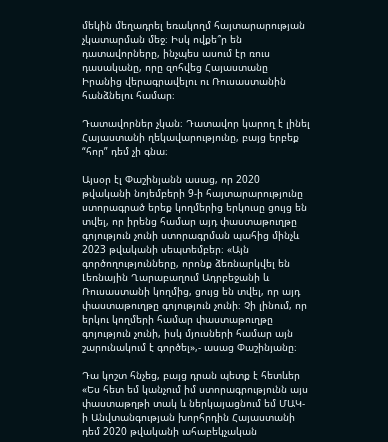մեկին մեղադրել եռակողմ հայտարարության չկատարման մեջ։ Իսկ ովքե՞ր են դատավորները, ինչպես ասում էր ռուս դասականը, որը զոհվեց Հայաստանը Իրանից վերագրավելու ու Ռուսաստանին հանձնելու համար։

Դատավորներ չկան։ Դատավոր կարող է լինել Հայաստանի ղեկավարությունը, բայց երբեք “հոր” դեմ չի գնա։

Այսօր էլ Փաշինյանն ասաց, որ 2020 թվականի նոյեմբերի 9-ի հայտարարությունը ստորագրած երեք կողմերից երկուսը ցույց են տվել, որ իրենց համար այդ փաստաթուղթը գոյություն չունի ստորագրման պահից մինչև 2023 թվականի սեպտեմբեր։ «Այն գործողությունները, որոնք ձեռնարկվել են Լեռնային Ղարաբաղում Ադրբեջանի և Ռուսաստանի կողմից, ցույց են տվել, որ այդ փաստաթուղթը գոյություն չունի։ Չի լինում, որ երկու կողմերի համար փաստաթուղթը գոյություն չունի, իսկ մյուսների համար այն շարունակում է գործել»,- ասաց Փաշինյանը։

Դա կոշտ հնչեց, բայց դրան պետք է հետևեր «Ես հետ եմ կանչում իմ ստորագրությունն այս փաստաթղթի տակ և ներկայացնում եմ ՄԱԿ-ի Անվտանգության խորհրդին Հայաստանի դեմ 2020 թվականի ահաբեկչական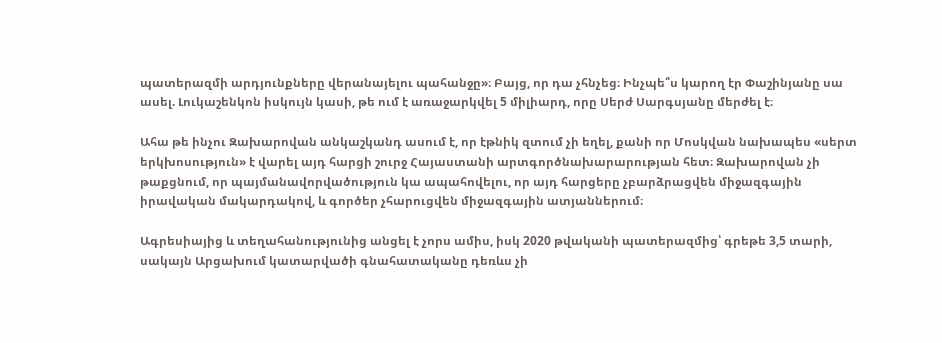պատերազմի արդյունքները վերանայելու պահանջը»։ Բայց, որ դա չհնչեց։ Ինչպե՞ս կարող էր Փաշինյանը սա ասել. Լուկաշենկոն իսկույն կասի, թե ում է առաջարկվել 5 միլիարդ, որը Սերժ Սարգսյանը մերժել է։

Ահա թե ինչու Զախարովան անկաշկանդ ասում է, որ էթնիկ զտում չի եղել, քանի որ Մոսկվան նախապես «սերտ երկխոսություն» է վարել այդ հարցի շուրջ Հայաստանի արտգործնախարարության հետ։ Զախարովան չի թաքցնում, որ պայմանավորվածություն կա ապահովելու, որ այդ հարցերը չբարձրացվեն միջազգային իրավական մակարդակով, և գործեր չհարուցվեն միջազգային ատյաններում։

Ագրեսիայից և տեղահանությունից անցել է չորս ամիս, իսկ 2020 թվականի պատերազմից՝ գրեթե 3,5 տարի, սակայն Արցախում կատարվածի գնահատականը դեռևս չի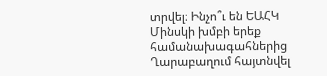տրվել։ Ինչո՞ւ են ԵԱՀԿ Մինսկի խմբի երեք համանախագահներից Ղարաբաղում հայտնվել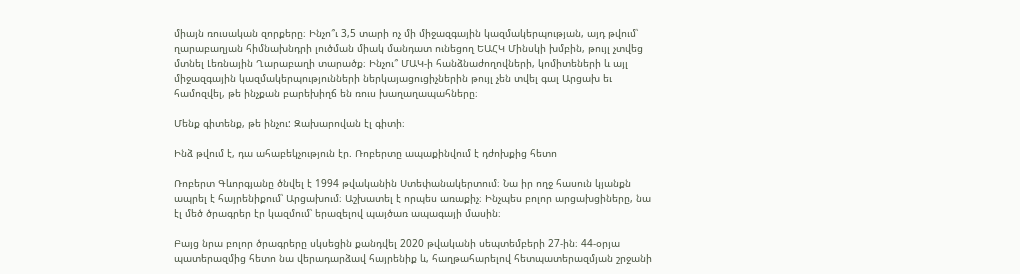միայն ռուսական զորքերը։ Ինչո՞ւ 3,5 տարի ոչ մի միջազգային կազմակերպության, այդ թվում՝ ղարաբաղյան հիմնախնդրի լուծման միակ մանդատ ունեցող ԵԱՀԿ Մինսկի խմբին, թույլ չտվեց մտնել Լեռնային Ղարաբաղի տարածք։ Ինչու՞ ՄԱԿ-ի հանձնաժողովների, կոմիտեների և այլ միջազգային կազմակերպությունների ներկայացուցիչներին թույլ չեն տվել գալ Արցախ եւ համոզվել, թե ինչքան բարեխիղճ են ռուս խաղաղապահները։

Մենք գիտենք, թե ինչու: Զախարովան էլ գիտի։

Ինձ թվում է, դա ահաբեկչություն էր. Ռոբերտը ապաքինվում է դժոխքից հետո

Ռոբերտ Գևորգյանը ծնվել է 1994 թվականին Ստեփանակերտում։ Նա իր ողջ հասուն կյանքն ապրել է հայրենիքում՝ Արցախում։ Աշխատել է որպես առաքիչ։ Ինչպես բոլոր արցախցիները, նա էլ մեծ ծրագրեր էր կազմում՝ երազելով պայծառ ապագայի մասին։

Բայց նրա բոլոր ծրագրերը սկսեցին քանդվել 2020 թվականի սեպտեմբերի 27-ին։ 44-օրյա պատերազմից հետո նա վերադարձավ հայրենիք և, հաղթահարելով հետպատերազմյան շրջանի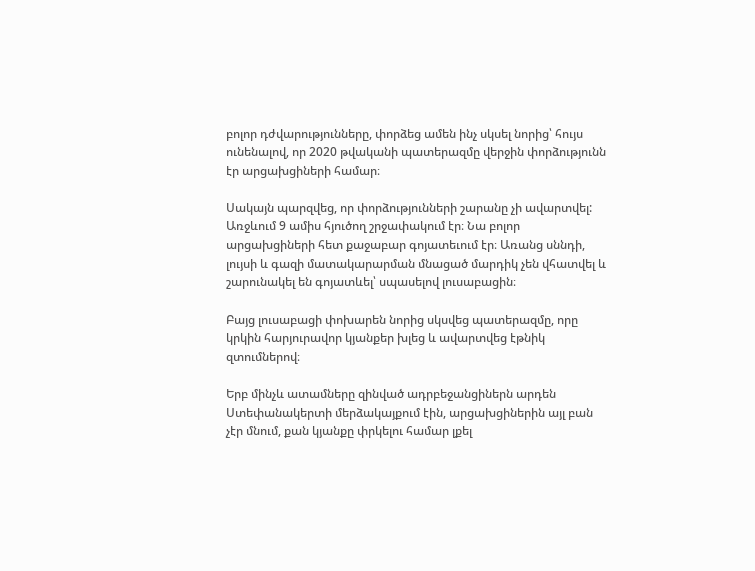բոլոր դժվարությունները, փորձեց ամեն ինչ սկսել նորից՝ հույս ունենալով, որ 2020 թվականի պատերազմը վերջին փորձությունն էր արցախցիների համար։

Սակայն պարզվեց, որ փորձությունների շարանը չի ավարտվել: Առջևում 9 ամիս հյուծող շրջափակում էր։ Նա բոլոր արցախցիների հետ քաջաբար գոյատեւում էր։ Առանց սննդի, լույսի և գազի մատակարարման մնացած մարդիկ չեն վհատվել և շարունակել են գոյատևել՝ սպասելով լուսաբացին։

Բայց լուսաբացի փոխարեն նորից սկսվեց պատերազմը, որը կրկին հարյուրավոր կյանքեր խլեց և ավարտվեց էթնիկ զտումներով։

Երբ մինչև ատամները զինված ադրբեջանցիներն արդեն Ստեփանակերտի մերձակայքում էին, արցախցիներին այլ բան չէր մնում, քան կյանքը փրկելու համար լքել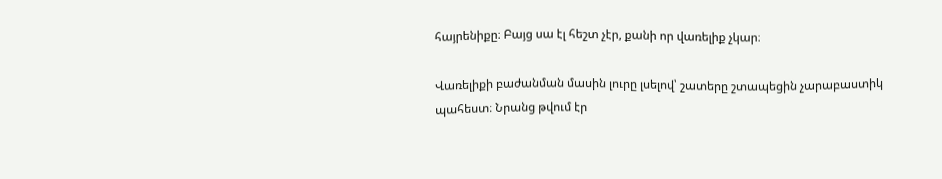հայրենիքը։ Բայց սա էլ հեշտ չէր, քանի որ վառելիք չկար։

Վառելիքի բաժանման մասին լուրը լսելով՝ շատերը շտապեցին չարաբաստիկ պահեստ։ Նրանց թվում էր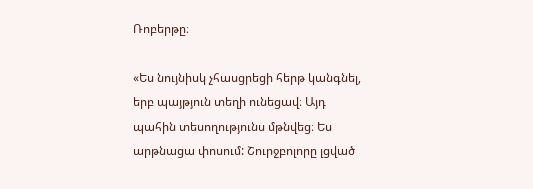Ռոբերթը։

«Ես նույնիսկ չհասցրեցի հերթ կանգնել, երբ պայթյուն տեղի ունեցավ։ Այդ պահին տեսողությունս մթնվեց։ Ես արթնացա փոսում: Շուրջբոլորը լցված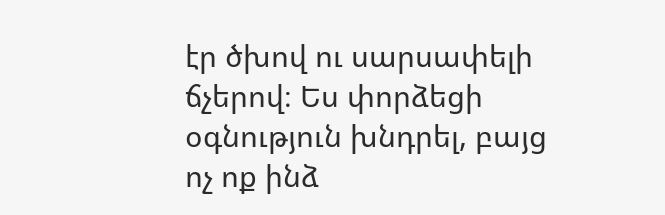էր ծխով ու սարսափելի ճչերով։ Ես փորձեցի օգնություն խնդրել, բայց ոչ ոք ինձ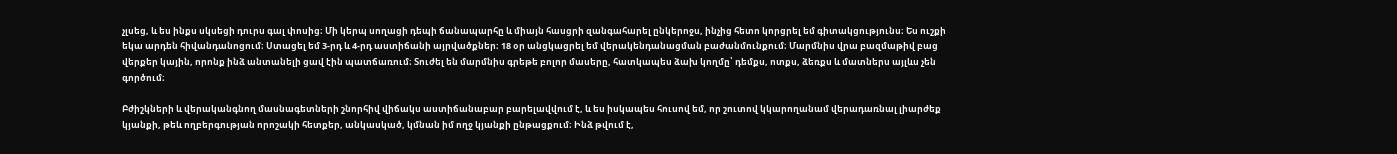չլսեց, և ես ինքս սկսեցի դուրս գալ փոսից։ Մի կերպ սողացի դեպի ճանապարհը և միայն հասցրի զանգահարել ընկերոջս, ինչից հետո կորցրել եմ գիտակցությունս։ Ես ուշքի եկա արդեն հիվանդանոցում։ Ստացել եմ 3-րդ և 4-րդ աստիճանի այրվածքներ։ 18 օր անցկացրել եմ վերակենդանացման բաժանմունքում։ Մարմնիս վրա բազմաթիվ բաց վերքեր կային, որոնք ինձ անտանելի ցավ էին պատճառում։ Տուժել են մարմնիս գրեթե բոլոր մասերը, հատկապես ձախ կողմը՝ դեմքս, ոտքս, ձեռքս և մատներս այլևս չեն գործում։

Բժիշկների և վերականգնող մասնագետների շնորհիվ վիճակս աստիճանաբար բարելավվում է, և ես իսկապես հուսով եմ, որ շուտով կկարողանամ վերադառնալ լիարժեք կյանքի, թեև ողբերգության որոշակի հետքեր, անկասկած, կմնան իմ ողջ կյանքի ընթացքում։ Ինձ թվում է,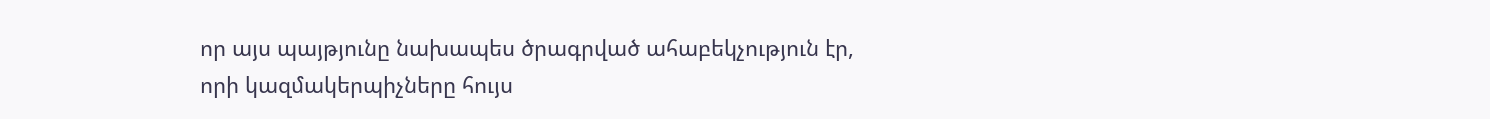որ այս պայթյունը նախապես ծրագրված ահաբեկչություն էր, որի կազմակերպիչները հույս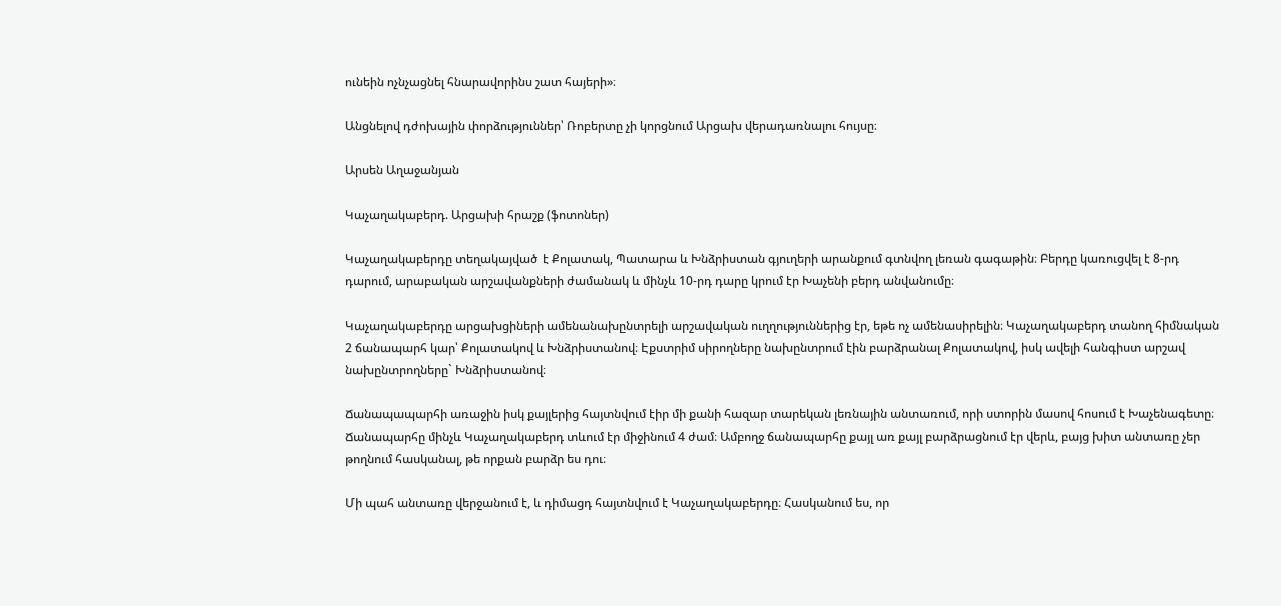ունեին ոչնչացնել հնարավորինս շատ հայերի»։

Անցնելով դժոխային փորձություններ՝ Ռոբերտը չի կորցնում Արցախ վերադառնալու հույսը։

Արսեն Աղաջանյան

Կաչաղակաբերդ. Արցախի հրաշք (ֆոտոներ)

Կաչաղակաբերդը տեղակայված  է Քոլատակ, Պատարա և Խնձրիստան գյուղերի արանքում գտնվող լեռան գագաթին։ Բերդը կառուցվել է 8-րդ դարում, արաբական արշավանքների ժամանակ և մինչև 10-րդ դարը կրում էր Խաչենի բերդ անվանումը։

Կաչաղակաբերդը արցախցիների ամենանախընտրելի արշավական ուղղություններից էր, եթե ոչ ամենասիրելին։ Կաչաղակաբերդ տանող հիմնական 2 ճանապարհ կար՝ Քոլատակով և Խնձրիստանով։ Էքստրիմ սիրողները նախընտրում էին բարձրանալ Քոլատակով, իսկ ավելի հանգիստ արշավ նախընտրողները` Խնձրիստանով։

Ճանապապարհի առաջին իսկ քայլերից հայտնվում էիր մի քանի հազար տարեկան լեռնային անտառում, որի ստորին մասով հոսում է Խաչենագետը։ Ճանապարհը մինչև Կաչաղակաբերդ տևում էր միջինում 4 ժամ։ Ամբողջ ճանապարհը քայլ առ քայլ բարձրացնում էր վերև, բայց խիտ անտառը չեր թողնում հասկանալ, թե որքան բարձր ես դու։

Մի պահ անտառը վերջանում է, և դիմացդ հայտնվում է Կաչաղակաբերդը։ Հասկանում ես, որ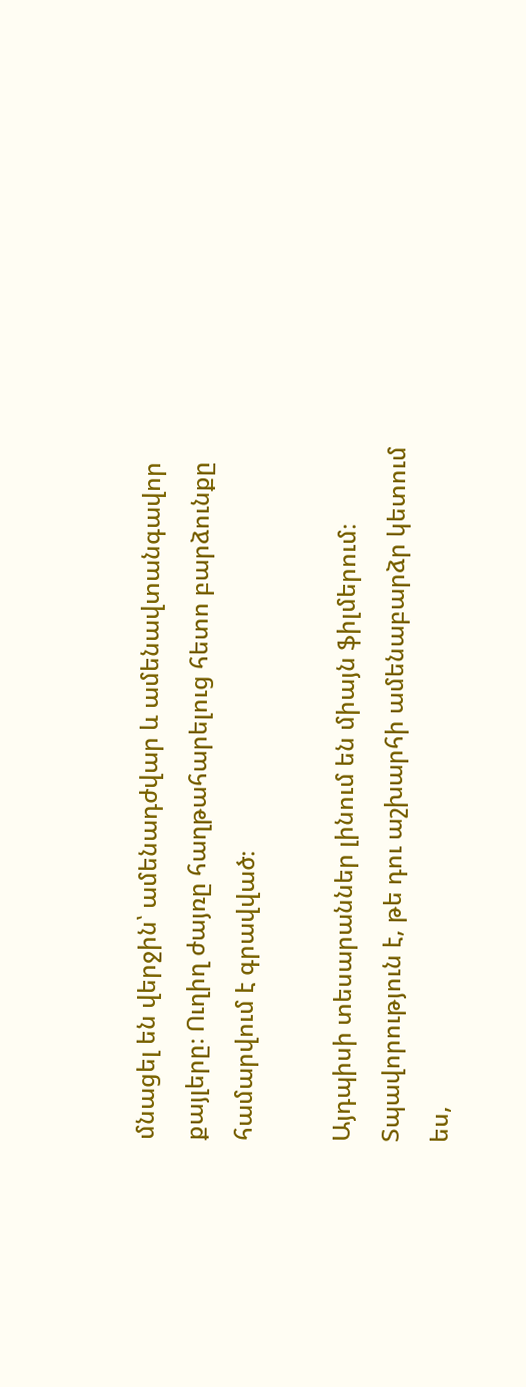մնացել են վերջին՝ ամենադժվար և ամենավտանգավոր քայլերը։ Ուղիղ ժայռը հաղթահարելուց հետո բարձունքը համարվում է գրավված։

Այդպիսի տեսարաններ լինում են միայն ֆիլմերում։ Տպավորություն է, թե դու աշխարհի ամենաբարձր կետում ես,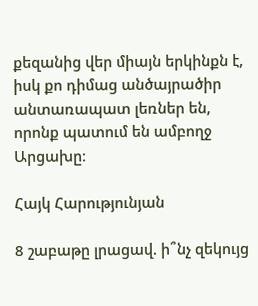քեզանից վեր միայն երկինքն է, իսկ քո դիմաց անծայրածիր անտառապատ լեռներ են, որոնք պատում են ամբողջ Արցախը։

Հայկ Հարությունյան

8 շաբաթը լրացավ. ի՞նչ զեկույց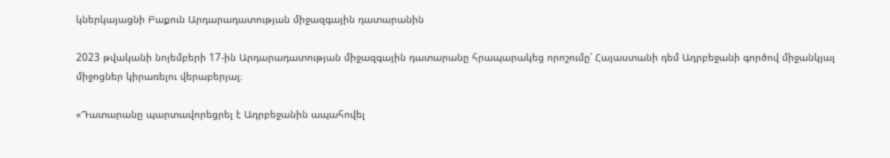կներկայացնի Բաքուն Արդարադատության միջազգային դատարանին

2023 թվականի նոյեմբերի 17-ին Արդարադատության միջազգային դատարանը հրապարակեց որոշումը՝ Հայաստանի դեմ Ադրբեջանի գործով միջանկյալ միջոցներ կիրառելու վերաբերյալ։

«Դատարանը պարտավորեցրել է Ադրբեջանին ապահովել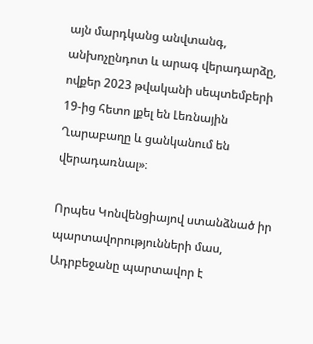այն մարդկանց անվտանգ, անխոչընդոտ և արագ վերադարձը, ովքեր 2023 թվականի սեպտեմբերի 19-ից հետո լքել են Լեռնային Ղարաբաղը և ցանկանում են վերադառնալ»։

Որպես Կոնվենցիայով ստանձնած իր պարտավորությունների մաս, Ադրբեջանը պարտավոր է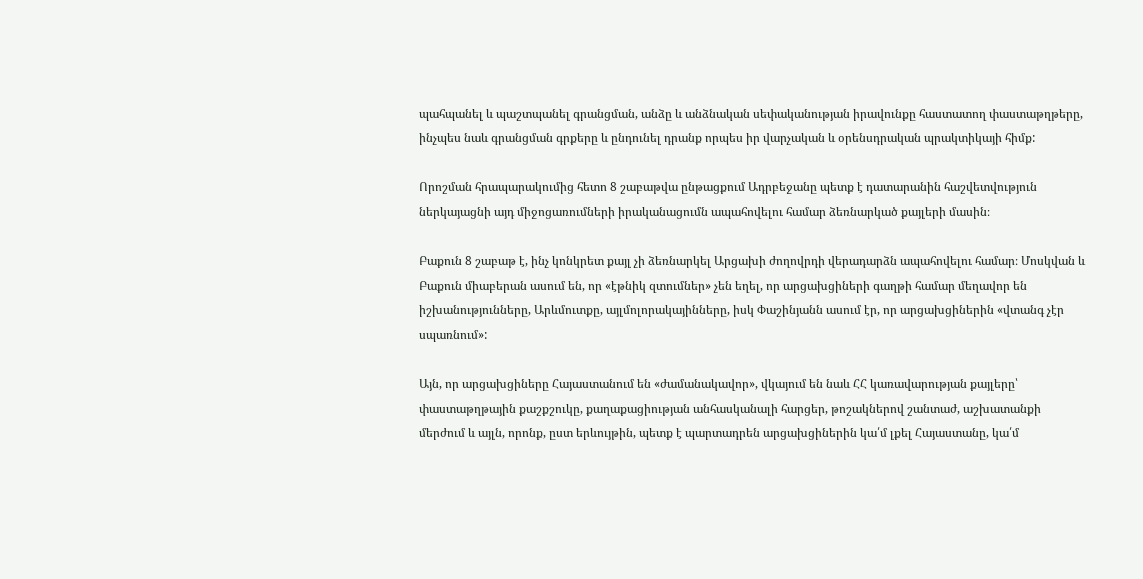պահպանել և պաշտպանել գրանցման, անձը և անձնական սեփականության իրավունքը հաստատող փաստաթղթերը, ինչպես նաև գրանցման գրքերը և ընդունել դրանք որպես իր վարչական և օրենսդրական պրակտիկայի հիմք:

Որոշման հրապարակումից հետո 8 շաբաթվա ընթացքում Ադրբեջանը պետք է դատարանին հաշվետվություն ներկայացնի այդ միջոցառումների իրականացումն ապահովելու համար ձեռնարկած քայլերի մասին։

Բաքուն 8 շաբաթ է, ինչ կոնկրետ քայլ չի ձեռնարկել Արցախի ժողովրդի վերադարձն ապահովելու համար։ Մոսկվան և Բաքուն միաբերան ասում են, որ «էթնիկ զտումներ» չեն եղել, որ արցախցիների գաղթի համար մեղավոր են իշխանությունները, Արևմուտքը, այլմոլորակայինները, իսկ Փաշինյանն ասում էր, որ արցախցիներին «վտանգ չէր սպառնում»:

Այն, որ արցախցիները Հայաստանում են «ժամանակավոր», վկայում են նաև ՀՀ կառավարության քայլերը՝ փաստաթղթային քաշքշուկը, քաղաքացիության անհասկանալի հարցեր, թոշակներով շանտաժ, աշխատանքի մերժում և այլն, որոնք, ըստ երևույթին, պետք է պարտադրեն արցախցիներին կա՛մ լքել Հայաստանը, կա՛մ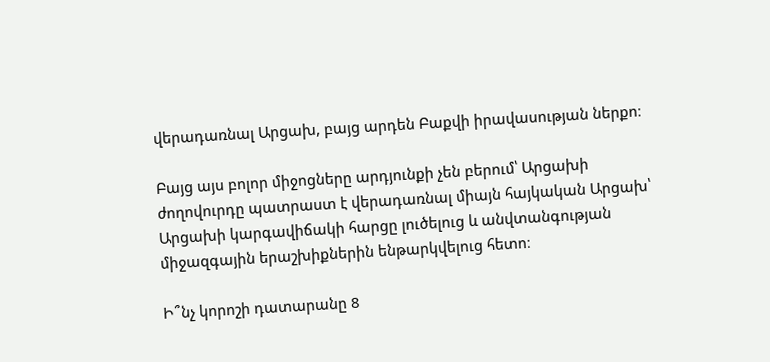վերադառնալ Արցախ, բայց արդեն Բաքվի իրավասության ներքո։

Բայց այս բոլոր միջոցները արդյունքի չեն բերում՝ Արցախի ժողովուրդը պատրաստ է վերադառնալ միայն հայկական Արցախ՝ Արցախի կարգավիճակի հարցը լուծելուց և անվտանգության միջազգային երաշխիքներին ենթարկվելուց հետո։

Ի՞նչ կորոշի դատարանը 8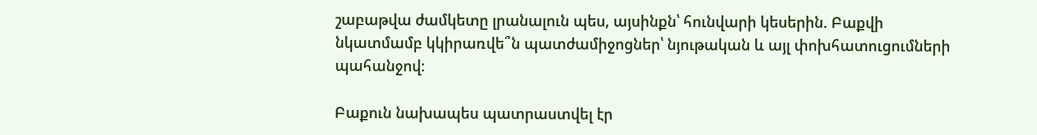շաբաթվա ժամկետը լրանալուն պես, այսինքն՝ հունվարի կեսերին. Բաքվի նկատմամբ կկիրառվե՞ն պատժամիջոցներ՝ նյութական և այլ փոխհատուցումների պահանջով։

Բաքուն նախապես պատրաստվել էր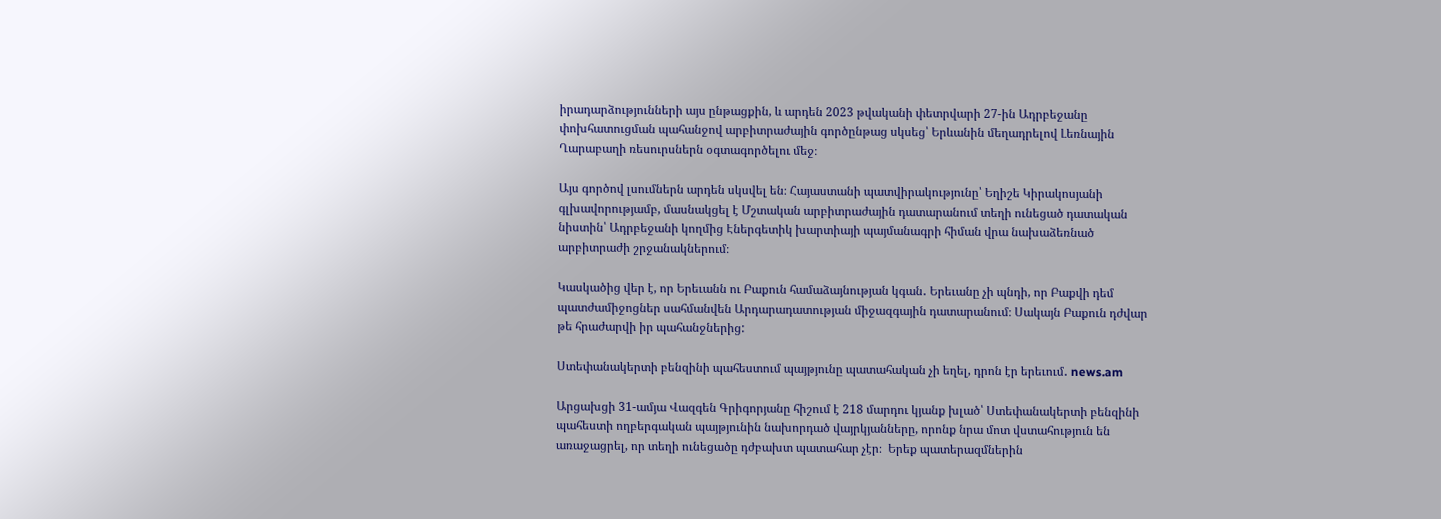իրադարձությունների այս ընթացքին, և արդեն 2023 թվականի փետրվարի 27-ին Ադրբեջանը փոխհատուցման պահանջով արբիտրաժային գործընթաց սկսեց՝ Երևանին մեղադրելով Լեռնային Ղարաբաղի ռեսուրսներն օգտագործելու մեջ։

Այս գործով լսումներն արդեն սկսվել են։ Հայաստանի պատվիրակությունը՝ Եղիշե Կիրակոսյանի գլխավորությամբ, մասնակցել է Մշտական արբիտրաժային դատարանում տեղի ունեցած դատական նիստին՝ Ադրբեջանի կողմից Էներգետիկ խարտիայի պայմանագրի հիման վրա նախաձեռնած արբիտրաժի շրջանակներում։

Կասկածից վեր է, որ Երեւանն ու Բաքուն համաձայնության կգան․ Երեւանը չի պնդի, որ Բաքվի դեմ պատժամիջոցներ սահմանվեն Արդարադատության միջազգային դատարանում։ Սակայն Բաքուն դժվար թե հրաժարվի իր պահանջներից:

Ստեփանակերտի բենզինի պահեստում պայթյունը պատահական չի եղել, դրոն էր երեւում․ news.am

Արցախցի 31-ամյա Վազգեն Գրիգորյանը հիշում է 218 մարդու կյանք խլած՝ Ստեփանակերտի բենզինի պահեստի ողբերգական պայթյունին նախորդած վայրկյանները, որոնք նրա մոտ վստահություն են առաջացրել, որ տեղի ունեցածը դժբախտ պատահար չէր։  Երեք պատերազմներին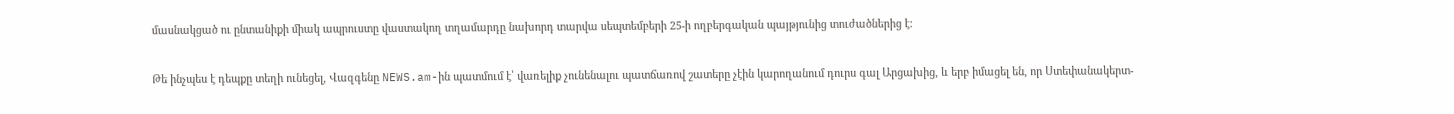մասնակցած ու ընտանիքի միակ ապրուստը վաստակող տղամարդը նախորդ տարվա սեպտեմբերի 25-ի ողբերգական պայթյունից տուժածներից է։

Թե ինչպես է դեպքը տեղի ունեցել, Վազգենը NEWS.am-ին պատմում է՝ վառելիք չունենալու պատճառով շատերը չէին կարողանում դուրս գալ Արցախից, և երբ իմացել են, որ Ստեփանակերտ-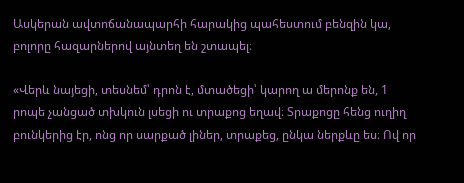Ասկերան ավտոճանապարհի հարակից պահեստում բենզին կա, բոլորը հազարներով այնտեղ են շտապել։

«Վերև նայեցի, տեսնեմ՝ դրոն է, մտածեցի՝ կարող ա մերոնք են, 1 րոպե չանցած տխկուն լսեցի ու տրաքոց եղավ։ Տրաքոցը հենց ուղիղ բունկերից էր, ոնց որ սարքած լիներ, տրաքեց, ընկա ներքևը ես։ Ով որ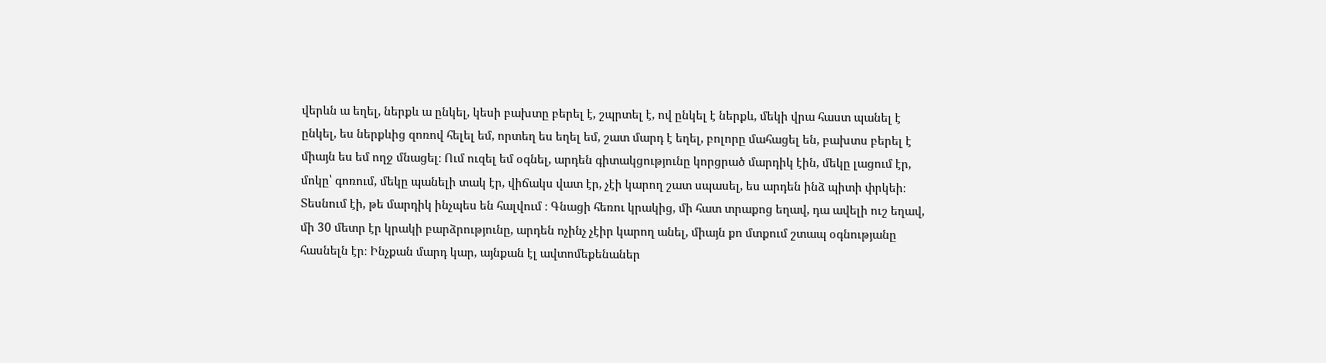վերևն ա եղել, ներքև ա ընկել, կեսի բախտը բերել է, շպրտել է, ով ընկել է ներքև, մեկի վրա հաստ պանել է ընկել, ես ներքևից զոռով հելել եմ, որտեղ ես եղել եմ, շատ մարդ է եղել, բոլորը մահացել են, բախտս բերել է միայն ես եմ ողջ մնացել։ Ում ուզել եմ օգնել, արդեն գիտակցությունը կորցրած մարդիկ էին, մեկը լացում էր, մոկը՝ գոռում, մեկը պանելի տակ էր, վիճակս վատ էր, չէի կարող շատ սպասել, ես արդեն ինձ պիտի փրկեի։ Տեսնում էի, թե մարդիկ ինչպես են հալվում ։ Գնացի հեռու կրակից, մի հատ տրաքոց եղավ, դա ավելի ուշ եղավ, մի 30 մետր էր կրակի բարձրությունը, արդեն ոչինչ չէիր կարող անել, միայն քո մտքում շտապ օգնությանը հասնելն էր։ Ինչքան մարդ կար, այնքան էլ ավտոմեքենաներ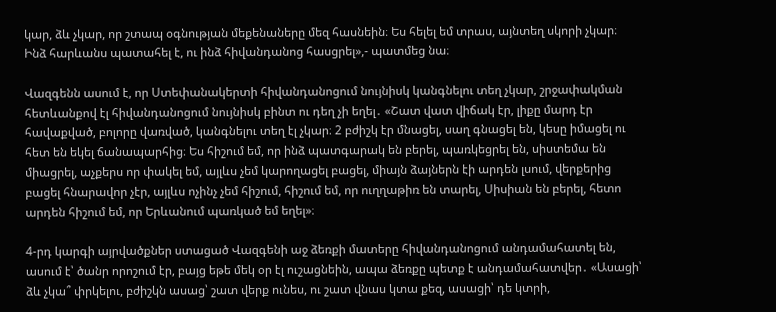կար, ձև չկար, որ շտապ օգնության մեքենաները մեզ հասնեին։ Ես հելել եմ տրաս, այնտեղ սկորի չկար։ Ինձ հարևանս պատահել է, ու ինձ հիվանդանոց հասցրել»,- պատմեց նա։

Վազգենն ասում է, որ Ստեփանակերտի հիվանդանոցում նույնիսկ կանգնելու տեղ չկար, շրջափակման հետևանքով էլ հիվանդանոցում նույնիսկ բինտ ու դեղ չի եղել․ «Շատ վատ վիճակ էր, լիքը մարդ էր հավաքված, բոլորը վառված, կանգնելու տեղ էլ չկար։ 2 բժիշկ էր մնացել, սաղ գնացել են, կեսը իմացել ու հետ են եկել ճանապարհից։ Ես հիշում եմ, որ ինձ պատգարակ են բերել, պառկեցրել են, սիստեմա են միացրել, աչքերս որ փակել եմ, այլևս չեմ կարողացել բացել, միայն ձայներն էի արդեն լսում, վերքերից բացել հնարավոր չէր, այլևս ոչինչ չեմ հիշում, հիշում եմ, որ ուղղաթիռ են տարել, Սիսիան են բերել, հետո արդեն հիշում եմ, որ Երևանում պառկած եմ եղել»։

4-րդ կարգի այրվածքներ ստացած Վազգենի աջ ձեռքի մատերը հիվանդանոցում անդամահատել են, ասում է՝ ծանր որոշում էր, բայց եթե մեկ օր էլ ուշացնեին, ապա ձեռքը պետք է անդամահատվեր․ «Ասացի՝ ձև չկա՞ փրկելու, բժիշկն ասաց՝ շատ վերք ունես, ու շատ վնաս կտա քեզ, ասացի՝ դե կտրի,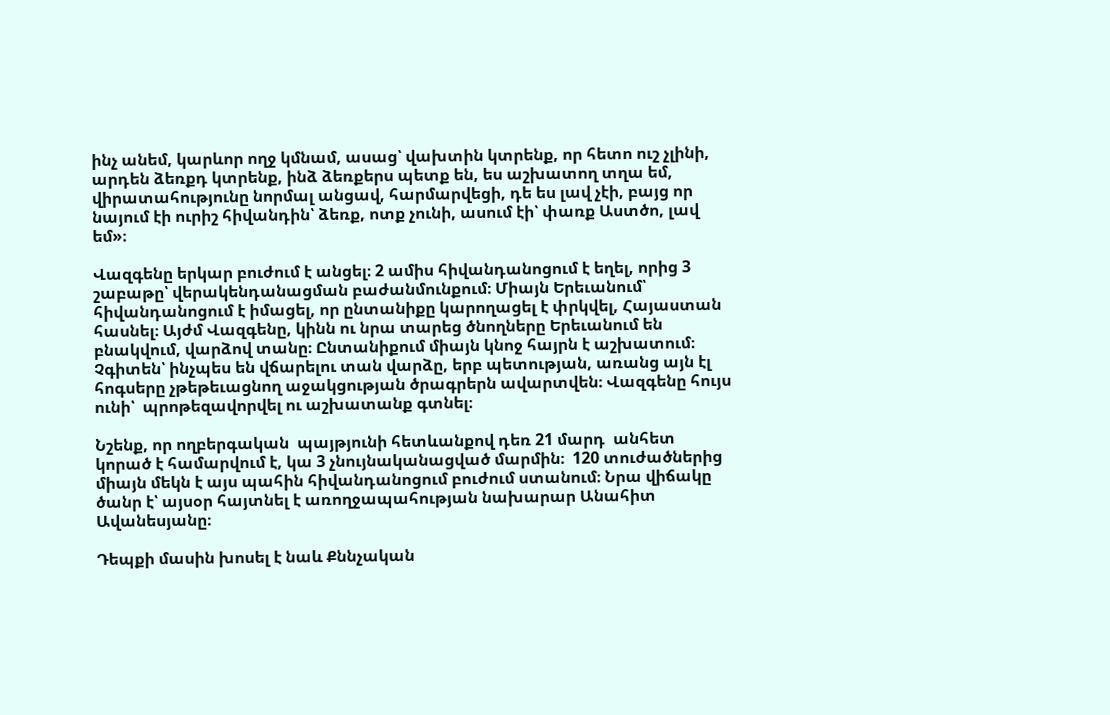ինչ անեմ, կարևոր ողջ կմնամ, ասաց՝ վախտին կտրենք, որ հետո ուշ չլինի, արդեն ձեռքդ կտրենք, ինձ ձեռքերս պետք են, ես աշխատող տղա եմ, վիրատահությունը նորմալ անցավ, հարմարվեցի, դե ես լավ չէի, բայց որ նայում էի ուրիշ հիվանդին՝ ձեռք, ոտք չունի, ասում էի՝ փառք Աստծո, լավ եմ»։

Վազգենը երկար բուժում է անցել։ 2 ամիս հիվանդանոցում է եղել, որից 3 շաբաթը՝ վերակենդանացման բաժանմունքում։ Միայն Երեւանում՝ հիվանդանոցում է իմացել, որ ընտանիքը կարողացել է փրկվել, Հայաստան հասնել։ Այժմ Վազգենը, կինն ու նրա տարեց ծնողները Երեւանում են բնակվում, վարձով տանը։ Ընտանիքում միայն կնոջ հայրն է աշխատում։ Չգիտեն՝ ինչպես են վճարելու տան վարձը, երբ պետության, առանց այն էլ հոգսերը չթեթեւացնող աջակցության ծրագրերն ավարտվեն։ Վազգենը հույս ունի՝  պրոթեզավորվել ու աշխատանք գտնել։

Նշենք, որ ողբերգական  պայթյունի հետևանքով դեռ 21 մարդ  անհետ կորած է համարվում է, կա 3 չնույնականացված մարմին։  120 տուժածներից միայն մեկն է այս պահին հիվանդանոցում բուժում ստանում։ Նրա վիճակը ծանր է՝ այսօր հայտնել է առողջապահության նախարար Անահիտ Ավանեսյանը։

Դեպքի մասին խոսել է նաև Քննչական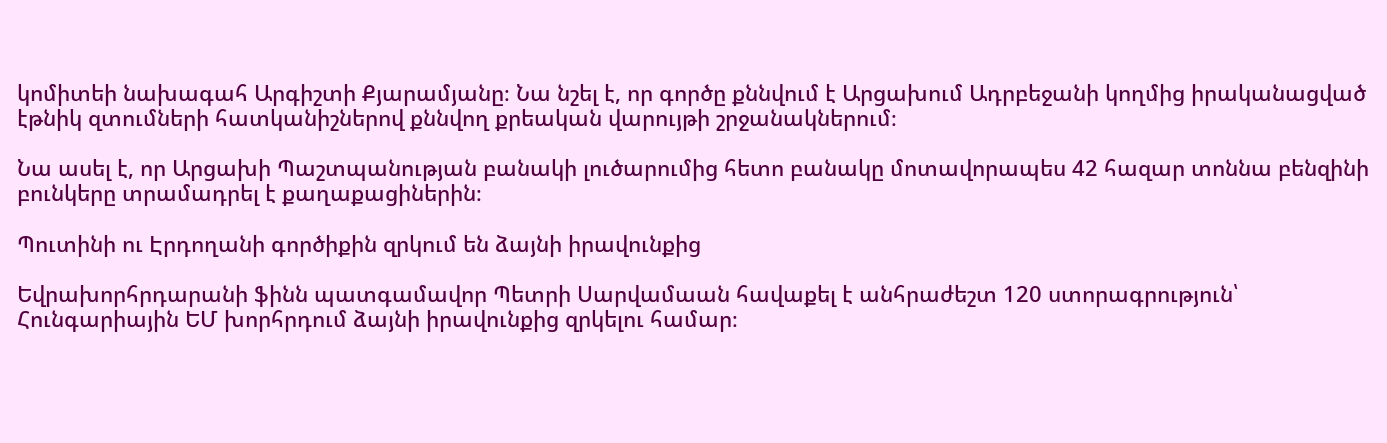կոմիտեի նախագահ Արգիշտի Քյարամյանը։ Նա նշել է, որ գործը քննվում է Արցախում Ադրբեջանի կողմից իրականացված էթնիկ զտումների հատկանիշներով քննվող քրեական վարույթի շրջանակներում։

Նա ասել է, որ Արցախի Պաշտպանության բանակի լուծարումից հետո բանակը մոտավորապես 42 հազար տոննա բենզինի բունկերը տրամադրել է քաղաքացիներին։

Պուտինի ու Էրդողանի գործիքին զրկում են ձայնի իրավունքից

Եվրախորհրդարանի ֆինն պատգամավոր Պետրի Սարվամաան հավաքել է անհրաժեշտ 120 ստորագրություն՝ Հունգարիային ԵՄ խորհրդում ձայնի իրավունքից զրկելու համար։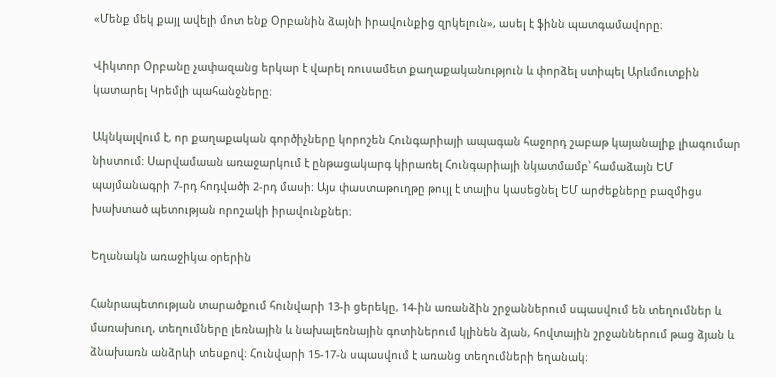«Մենք մեկ քայլ ավելի մոտ ենք Օրբանին ձայնի իրավունքից զրկելուն», ասել է ֆինն պատգամավորը։

Վիկտոր Օրբանը չափազանց երկար է վարել ռուսամետ քաղաքականություն և փորձել ստիպել Արևմուտքին կատարել Կրեմլի պահանջները։

Ակնկալվում է, որ քաղաքական գործիչները կորոշեն Հունգարիայի ապագան հաջորդ շաբաթ կայանալիք լիագումար նիստում: Սարվամաան առաջարկում է ընթացակարգ կիրառել Հունգարիայի նկատմամբ՝ համաձայն ԵՄ պայմանագրի 7-րդ հոդվածի 2-րդ մասի։ Այս փաստաթուղթը թույլ է տալիս կասեցնել ԵՄ արժեքները բազմիցս խախտած պետության որոշակի իրավունքներ։

Եղանակն առաջիկա օրերին

Հանրապետության տարածքում հունվարի 13-ի ցերեկը, 14-ին առանձին շրջաններում սպասվում են տեղումներ և մառախուղ, տեղումները լեռնային և նախալեռնային գոտիներում կլինեն ձյան, հովտային շրջաններում թաց ձյան և ձնախառն անձրևի տեսքով։ Հունվարի 15-17-ն սպասվում է առանց տեղումների եղանակ։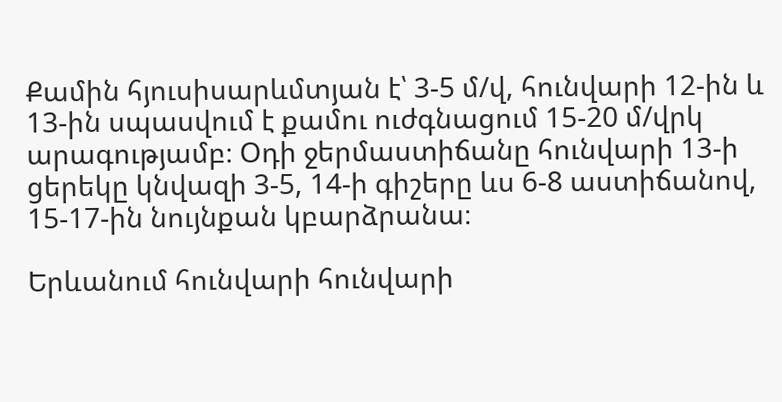Քամին հյուսիսարևմտյան է՝ 3-5 մ/վ, հունվարի 12-ին և 13-ին սպասվում է քամու ուժգնացում 15-20 մ/վրկ արագությամբ։ Օդի ջերմաստիճանը հունվարի 13-ի ցերեկը կնվազի 3-5, 14-ի գիշերը ևս 6-8 աստիճանով, 15-17-ին նույնքան կբարձրանա։

Երևանում հունվարի հունվարի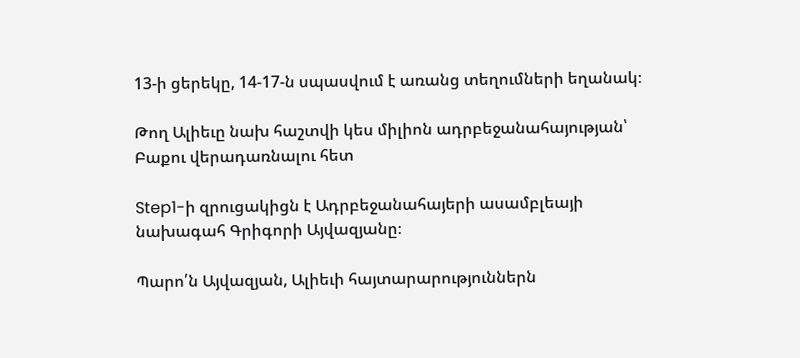13-ի ցերեկը, 14-17-ն սպասվում է առանց տեղումների եղանակ։

Թող Ալիեւը նախ հաշտվի կես միլիոն ադրբեջանահայության՝ Բաքու վերադառնալու հետ

Step1-ի զրուցակիցն է Ադրբեջանահայերի ասամբլեայի նախագահ Գրիգորի Այվազյանը։

Պարո՛ն Այվազյան, Ալիեւի հայտարարություններն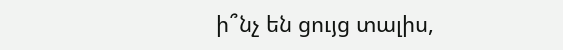ի՞նչ են ցույց տալիս,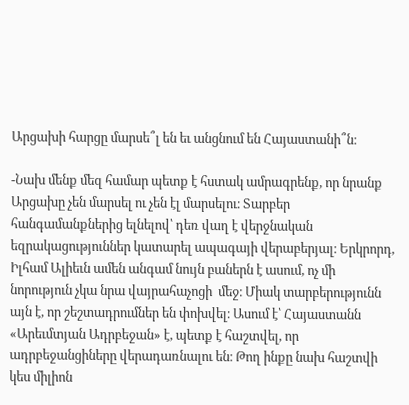Արցախի հարցը մարսե՞լ են եւ անցնում են Հայաստանի՞ն։

-Նախ մենք մեզ համար պետք է հստակ ամրագրենք, որ նրանք Արցախը չեն մարսել ու չեն էլ մարսելու։ Տարբեր հանգամանքներից ելնելով՝ դեռ վաղ է վերջնական եզրակացություններ կատարել ապագայի վերաբերյալ։ Երկրորդ, Իլհամ Ալիեւն ամեն անգամ նույն բաներն է ասում, ոչ մի նորություն չկա նրա վայրահաչոցի  մեջ։ Միակ տարբերությունն այն է, որ շեշտադրումներ են փոխվել։ Ասում է՝ Հայաստանն «Արեւմտյան Ադրբեջան» է, պետք է հաշտվել, որ ադրբեջանցիները վերադառնալու են։ Թող ինքը նախ հաշտվի կես միլիոն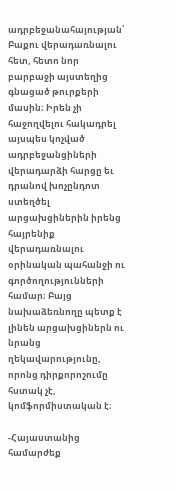ադրբեջանահայության՝ Բաքու վերադառնալու հետ, հետո նոր բարբաջի այստեղից գնացած թուրքերի մասին։ Իրեն չի հաջողվելու հակադրել այսպես կոչված ադրբեջանցիների վերադարձի հարցը եւ դրանով խոչընդոտ ստեղծել արցախցիներին իրենց հայրենիք վերադառնալու օրինական պահանջի ու գործողությունների համար։ Բայց նախաձեռնողը պետք է լինեն արցախցիներն ու նրանց ղեկավարությունը, որոնց դիրքորոշումը հստակ չէ, կոմֆորմիստական է։

-Հայաստանից համարժեք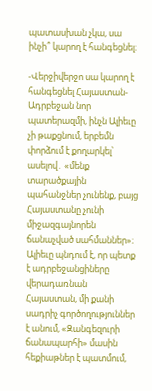պատասխան չկա, սա ինչի՞ կարող է հանգեցնել։

-Վերջիվերջո սա կարող է հանգեցնել Հայաստան-Ադրբեջան նոր պատերազմի, ինչն Ալիեւը չի թաքցնում, երբեմն փորձում է քողարկել՝ ասելով․ «մենք տարածքային պահանջներ չունենք, բայց Հայաստանը չունի միջազգայնորեն ճանաչված սահմաններ»։ Ալիեւը պնդում է, որ պետք է ադրբեջանցիները վերադառնան Հայաստան, մի քանի սադրիչ գործողություններ է անում, «Զանգեզուրի ճանապարհի» մասին հեքիաթներ է պատմում,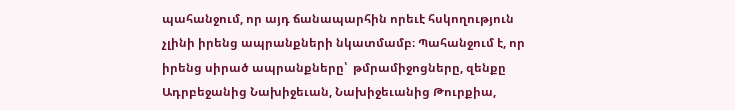պահանջում, որ այդ ճանապարհին որեւէ հսկողություն չլինի իրենց ապրանքների նկատմամբ։ Պահանջում է, որ իրենց սիրած ապրանքները՝  թմրամիջոցները, զենքը Ադրբեջանից Նախիջեւան, Նախիջեւանից Թուրքիա,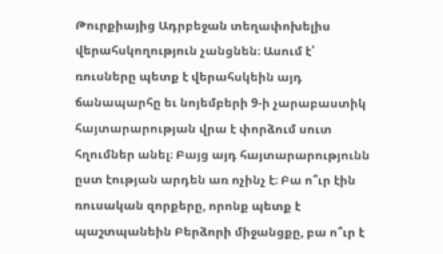Թուրքիայից Ադրբեջան տեղափոխելիս վերահսկողություն չանցնեն։ Ասում է՝ ռուսները պետք է վերահսկեին այդ ճանապարհը եւ նոյեմբերի 9-ի չարաբաստիկ հայտարարության վրա է փորձում սուտ հղումներ անել։ Բայց այդ հայտարարությունն ըստ էության արդեն առ ոչինչ է։ Բա ո՞ւր էին ռուսական զորքերը, որոնք պետք է պաշտպանեին Բերձորի միջանցքը, բա ո՞ւր է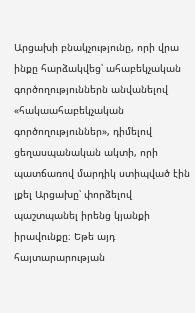Արցախի բնակչությունը, որի վրա ինքը հարձակվեց՝ ահաբեկչական գործողություններն անվանելով «հակաահաբեկչական գործողություններ», դիմելով ցեղասպանական ակտի, որի պատճառով մարդիկ ստիպված էին լքել Արցախը՝ փորձելով պաշտպանել իրենց կյանքի իրավունքը։ Եթե այդ հայտարարության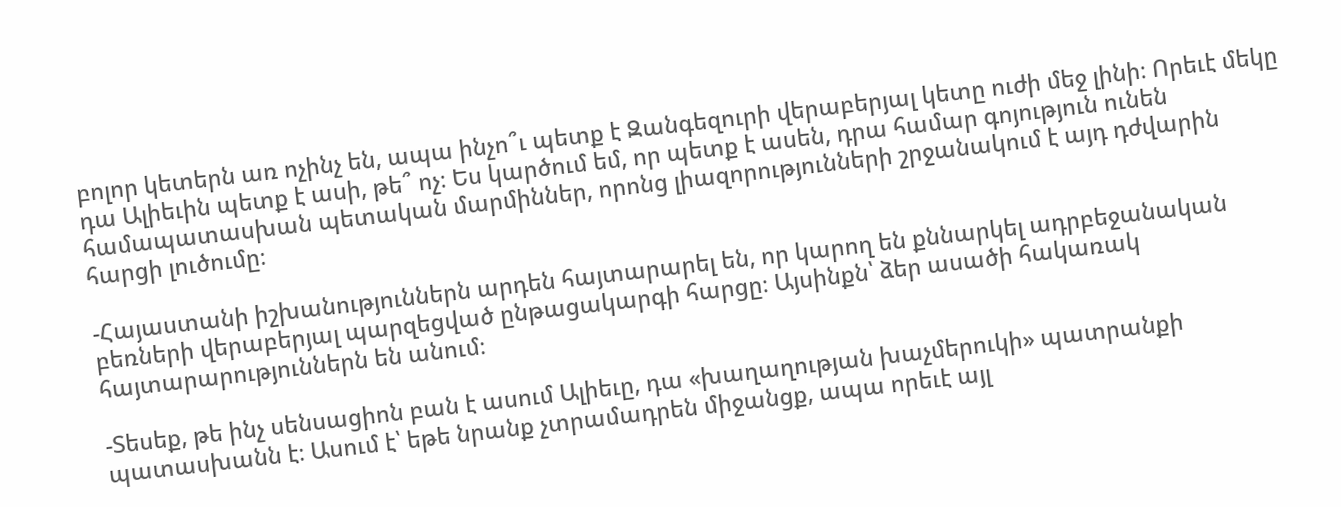բոլոր կետերն առ ոչինչ են, ապա ինչո՞ւ պետք է Զանգեզուրի վերաբերյալ կետը ուժի մեջ լինի։ Որեւէ մեկը դա Ալիեւին պետք է ասի, թե՞ ոչ։ Ես կարծում եմ, որ պետք է ասեն, դրա համար գոյություն ունեն համապատասխան պետական մարմիններ, որոնց լիազորությունների շրջանակում է այդ դժվարին հարցի լուծումը։

-Հայաստանի իշխանություններն արդեն հայտարարել են, որ կարող են քննարկել ադրբեջանական բեռների վերաբերյալ պարզեցված ընթացակարգի հարցը։ Այսինքն՝ ձեր ասածի հակառակ հայտարարություններն են անում։

-Տեսեք, թե ինչ սենսացիոն բան է ասում Ալիեւը, դա «խաղաղության խաչմերուկի» պատրանքի պատասխանն է։ Ասում է՝ եթե նրանք չտրամադրեն միջանցք, ապա որեւէ այլ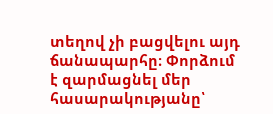տեղով չի բացվելու այդ ճանապարհը։ Փորձում է զարմացնել մեր հասարակությանը՝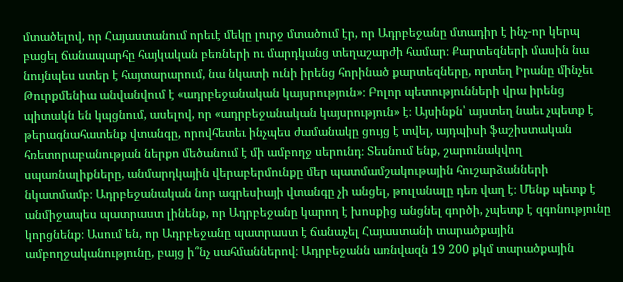մտածելով, որ Հայաստանում որեւէ մեկը լուրջ մտածում էր, որ Ադրբեջանը մտադիր է ինչ-որ կերպ բացել ճանապարհը հայկական բեռների ու մարդկանց տեղաշարժի համար։ Քարտեզների մասին նա նույնպես ստեր է հայտարարում, նա նկատի ունի իրենց հորինած քարտեզները, որտեղ Իրանը մինչեւ Թուրքմենիա անվանվում է «ադրբեջանական կայսրություն»։ Բոլոր պետությունների վրա իրենց պիտակն են կպցնում, ասելով, որ «ադրբեջանական կայսրություն» է։ Այսինքն՝ այստեղ նաեւ չպետք է թերագնահատենք վտանգը, որովհետեւ ինչպես ժամանակը ցույց է տվել, այդպիսի ֆաշիստական հռետորաբանության ներքո մեծանում է մի ամբողջ սերունդ։ Տեսնում ենք, շարունակվող սպառնալիքները, անմարդկային վերաբերմունքը մեր պատմամշակութային հուշարձանների նկատմամբ։ Ադրբեջանական նոր ագրեսիայի վտանգը չի անցել, թուլանալը դեռ վաղ է։ Մենք պետք է անմիջապես պատրաստ լինենք, որ Ադրբեջանը կարող է խոսքից անցնել գործի, չպետք է զգոնությունը կորցնենք։ Ասում են, որ Ադրբեջանը պատրաստ է ճանաչել Հայաստանի տարածքային ամբողջականությունը, բայց ի՞նչ սահմաններով։ Ադրբեջանն առնվազն 19 200 քկմ տարածքային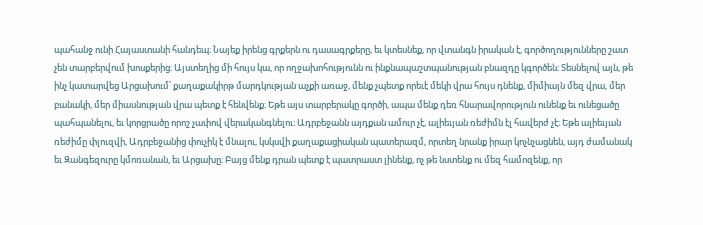պահանջ ունի Հայաստանի հանդեպ։ Նայեք իրենց գրքերն ու դասագրքերը, եւ կտեսնեք, որ վտանգն իրական է, գործողությունները շատ չեն տարբերվում խոսքերից։ Այստեղից մի հույս կա, որ ողջախոհությունն ու ինքնապաշտպանության բնազդը կգործեն։ Տեսնելով այն, թե ինչ կատարվեց Արցախում՝ քաղաքակիրթ մարդկության աչքի առաջ, մենք չպետք որեւէ մեկի վրա հույս դնենք, միմիայն մեզ վրա, մեր բանակի, մեր միասնության վրա պետք է հենվենք։ Եթե այս տարբերակը գործի, ապա մենք դեռ հնարավորություն ունենք եւ ունեցածը պահպանելու, եւ կորցրածը որոշ չափով վերականգնելու։ Ադրբեջանն այդքան ամուր չէ, ալիեւյան ռեժիմն էլ հավերժ չէ։ Եթե ալիեւյան ռեժիմը փլուզվի, Ադրբեջանից փուչիկ է մնալու, կսկսվի քաղաքացիական պատերազմ, որտեղ նրանք իրար կոչնչացնեն, այդ ժամանակ եւ Զանգեզուրը կմոռանան, եւ Արցախը։ Բայց մենք դրան պետք է պատրաստ լինենք, ոչ թե նստենք ու մեզ համոզենք, որ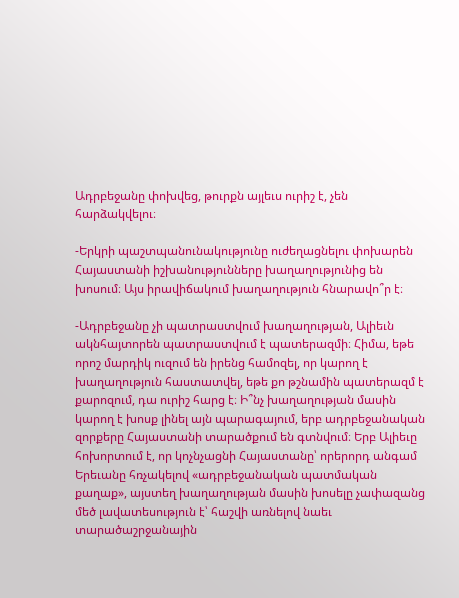Ադրբեջանը փոխվեց, թուրքն այլեւս ուրիշ է, չեն հարձակվելու։

-Երկրի պաշտպանունակությունը ուժեղացնելու փոխարեն Հայաստանի իշխանությունները խաղաղությունից են խոսում։ Այս իրավիճակում խաղաղություն հնարավո՞ր է։

-Ադրբեջանը չի պատրաստվում խաղաղության, Ալիեւն ակնհայտորեն պատրաստվում է պատերազմի։ Հիմա, եթե որոշ մարդիկ ուզում են իրենց համոզել, որ կարող է խաղաղություն հաստատվել, եթե քո թշնամին պատերազմ է քարոզում, դա ուրիշ հարց է։ Ի՞նչ խաղաղության մասին կարող է խոսք լինել այն պարագայում, երբ ադրբեջանական զորքերը Հայաստանի տարածքում են գտնվում։ Երբ Ալիեւը հոխորտում է, որ կոչնչացնի Հայաստանը՝ որերորդ անգամ Երեւանը հռչակելով «ադրբեջանական պատմական քաղաք», այստեղ խաղաղության մասին խոսելը չափազանց մեծ լավատեսություն է՝ հաշվի առնելով նաեւ տարածաշրջանային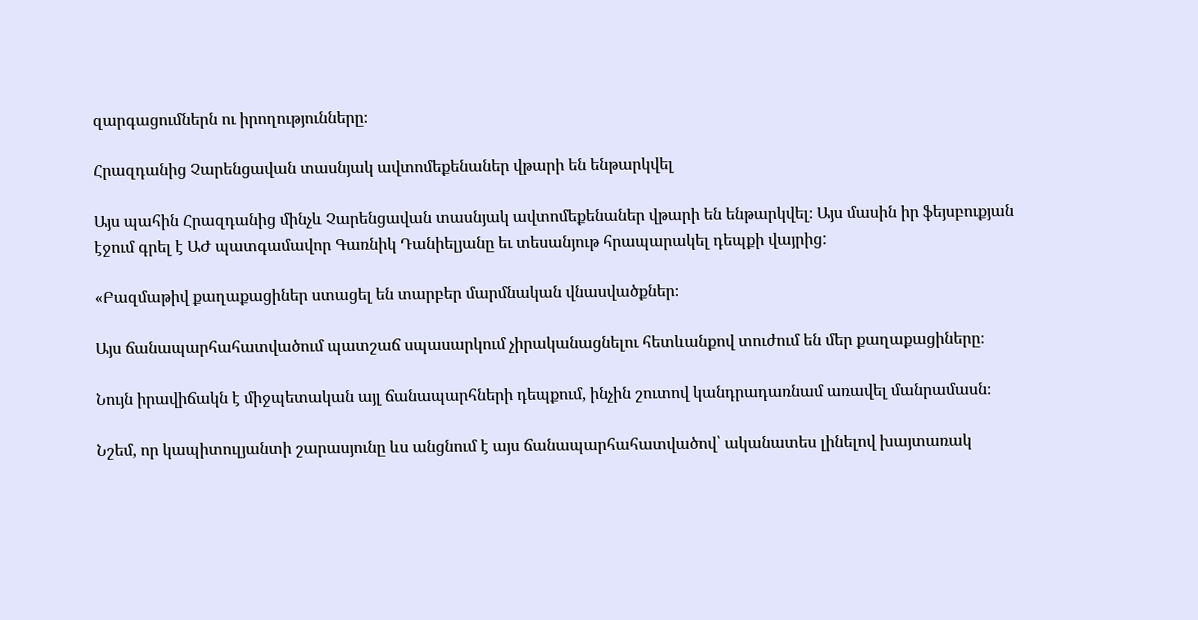զարգացումներն ու իրողությունները։

Հրազդանից Չարենցավան տասնյակ ավտոմեքենաներ վթարի են ենթարկվել

Այս պահին Հրազդանից մինչև Չարենցավան տասնյակ ավտոմեքենաներ վթարի են ենթարկվել։ Այս մասին իր ֆեյսբուքյան էջում գրել է ԱԺ պատգամավոր Գառնիկ Դանիելյանը եւ տեսանյութ հրապարակել դեպքի վայրից:

«Բազմաթիվ քաղաքացիներ ստացել են տարբեր մարմնական վնասվածքներ։

Այս ճանապարհահատվածում պատշաճ սպասարկում չիրականացնելու հետևանքով տուժում են մեր քաղաքացիները։

Նույն իրավիճակն է միջպետական այլ ճանապարհների դեպքում, ինչին շուտով կանդրադառնամ առավել մանրամասն։

Նշեմ, որ կապիտուլյանտի շարասյունը ևս անցնում է այս ճանապարհահատվածով՝ ականատես լինելով խայտառակ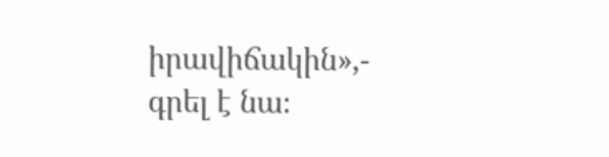իրավիճակին»,- գրել է նա։